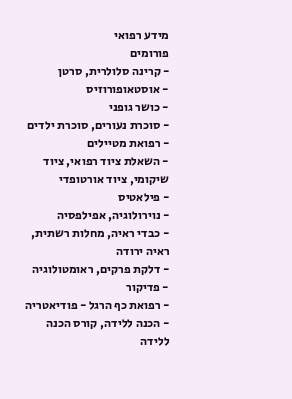מידע רפואי
פורומים
- קרינה סלולרית, סרטן
- אוסטאופורוזיס
- כושר גופני
- סוכרת נעורים, סוכרת ילדים
- רפואת מטיילים
- השאלת ציוד רפואי, ציוד שיקומי, ציוד אורטופדי
- פילאטיס
- נוירולוגיה, אפילפסיה
- כבדי ראיה, מחלות רשתית, ראיה ירודה
- דלקת פרקים, ראומטולוגיה
- פדיקור
- רפואת כף הרגל - פודיאטריה
- הכנה ללידה, קורס הכנה ללידה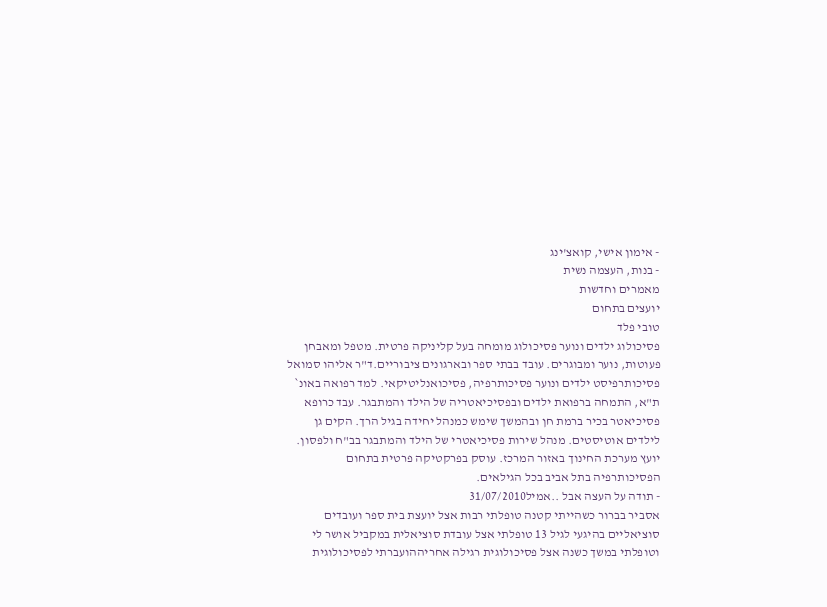- אימון אישי, קואצ'ינג
- בנות, העצמה נשית
מאמרים וחדשות
יועצים בתחום
טובי פלד
פסיכולוג ילדים ונוער פסיכולוג מומחה בעל קליניקה פרטית. מטפל ומאבחן פעוטות, נוער ומבוגרים. עובד בבתי ספר ובארגונים ציבוריים.ד"ר אליהו סמואל
פסיכותרפיסט ילדים ונוער פסיכותרפיה, פסיכואנליטיקאי. למד רפואה באונ` ת"א, התמחה ברפואת ילדים ובפסיכיאטריה של הילד והמתבגר. עבד כרופא פסיכיאטר בכיר ברמת חן ובהמשך שימש כמנהל יחידה בגיל הרך. הקים גן לילדים אוטיסטים. מנהל שירות פסיכיאטרי של הילד והמתבגר בב"ח ולפסון. יועץ מערכת החינוך באזור המרכז. עוסק בפרקטיקה פרטית בתחום הפסיכותרפיה בתל אביב בכל הגילאים.
- תודה על העצה אבל ..אמיל31/07/2010
אסביר בברור כשהייתי קטנה טופלתי רבות אצל יועצת בית ספר ועובדים סוציאליים בהיגעי לגיל 13 טופלתי אצל עובדת סוציאלית במקביל אושר לי וטופלתי במשך כשנה אצל פסיכולוגית רגילה אחריההועברתי לפסיכולוגית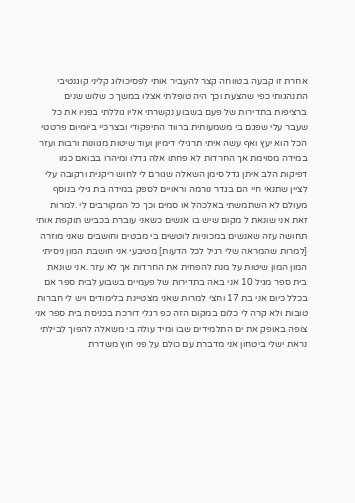אחרת זו קבעה בטווחה קצר להעביר אותי לפסיכולוג קליני קוגנטיבי התנהגותי כפי שהצעת וכך היה טופלתי אצלו במשך כ שלוש שנים ברציפות בתדירות של פעם בשבוע נקשרתי אליו גוללתי בפניו את כל שעבר עלי שפגם בי משמעותית ברווד התיפקודי ובצרכיי ביומיום פרטטי הכל הוא יעץ ואף עשה איתי תרגילי דימיון ועוד שיטות מגוונות ורבות ועזר במידה מסוימת אך החרדות לא פחתו אלה גדלו ומיהרו בבואם כמו דפיקות הלב איתן גדל סימן השאלה שגורם לי לחוש ריקנית ורקובה עלי לציין שתנאי חיי הם בגדר נורמה וראויים לספק במידה בת גילי בנוסף מעולם לא השתמשתי באלכהל או סמים וכך כל המקורבים לי .למרות זאת אני שונאת ל מקום שיש בו אנשים כשאני עוברת בכביש תוקפת אותי תחושה עזה שאנשים במכוניות לוטשים בי מבטים וחושבים שאני מוזרה [למרות שהמראה שלי רגיל לכל הדעות] מטיבעי אני חושבת המון ניסיתי המון המון שיטות על מנת להפחית את החרדות אך לא עזר .אני שונאת בית ספר מגיל 10 אני באה בתדירות של פעמיים בשבוע לבית ספר אם בכלל כיום אני בת 17 וחצי למרות שאני מצטיינת בלימודים ויש לי חברות טובות ולא קרה לי כלום במקום הזה כפ רגלי דורכת בכניסת בית ספר אני צופה באופק את ים התלמידים שבו ומיד עולה בי משאלה להפוך לבילתי נראת ישלי ביטחון אני מדברת עם כולם על פני חוץ משדרת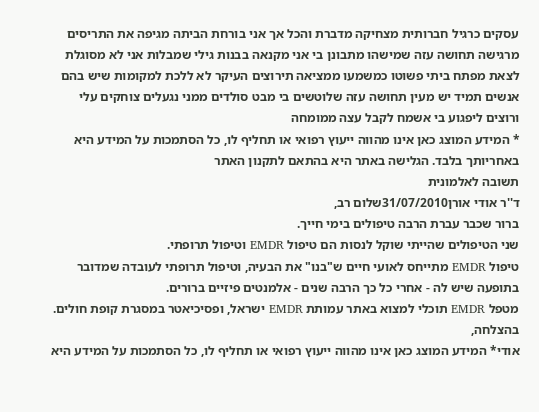עסקים כרגיל חברותית מצחיקה מדברת והכל אך אני בורחת הביתה מגיפה את התריסים מרגישה תחושה עזה שמישהו מתבונן בי אני מקנאה בבנות גילי שמבלות אני לא מסוגלת לצאת מפתח ביתי פשוטו כמשמעו ממציאה תירוצים העיקר לא ללכת למקומות שיש בהם אנשים תמיד יש מעין תחושה עזה שלוטשים בי מבט סולדים ממני נגעלים צוחקים עלי ורוצים ליפגוע בי אשמח לקבל עצה ממומחה
* המידע המוצג כאן אינו מהווה ייעוץ רפואי או תחליף לו, כל הסתמכות על המידע היא באחריותך בלבד. הגלישה באתר היא בהתאם לתקנון האתר
תשובה לאלמונית
ד''ר אודי אורן31/07/2010שלום רב,
ברור שכבר עברת הרבה טיפולים בימי חייך.
שני הטיפולים שהייתי שוקל לנסות הם טיפול EMDR וטיפול תרופתי.
טיפול EMDR מתייחס לאועי חיים ש"בנו" את הבעיה, וטיפול תרופתי לעובדה שמדובר בתופעה שיש לה - אחרי כל כך הרבה שנים - אלמנטים פיזיים ברורים.
מטפל EMDR תוכלי למצוא באתר עמותת EMDR ישראל, ופסיכיאטר במסגרת קופת חולים.
בהצלחה,
אודי* המידע המוצג כאן אינו מהווה ייעוץ רפואי או תחליף לו, כל הסתמכות על המידע היא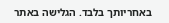באחריותך בלבד. הגלישה באתר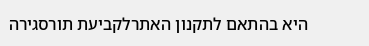היא בהתאם לתקנון האתרלקביעת תורסגירה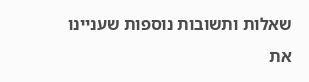שאלות ותשובות נוספות שעניינו את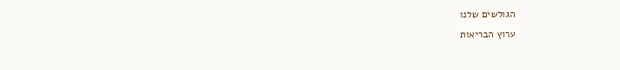הגולשים שלנו
ערוץ הבריאות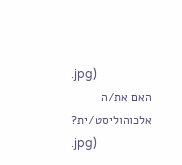.jpg)
האם את/ה אלכוהוליסט/ית?
.jpg)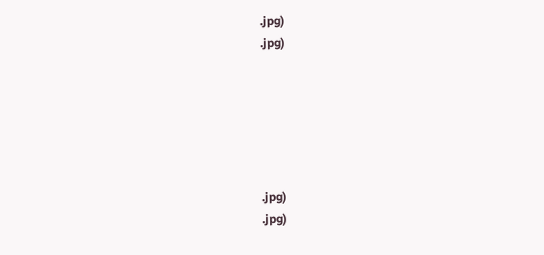.jpg)
.jpg)






.jpg)
.jpg)